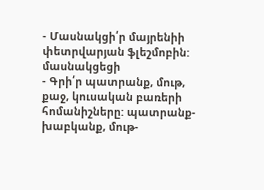- Մասնակցի՛ր մայրենիի փետրվարյան ֆլեշմոբին: մասնակցեցի
- Գրի՛ր պատրանք, մութ, քաջ, կուսական բառերի հոմանիշները: պատրանք-խաբկանք, մութ-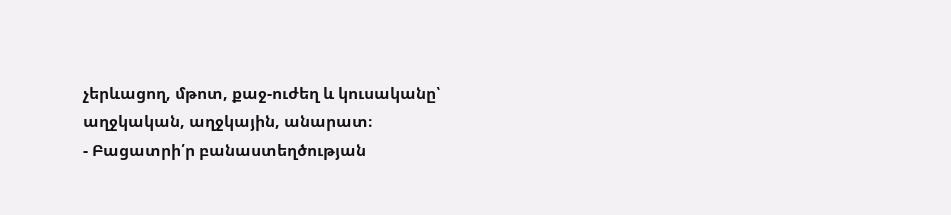չերևացող, մթոտ, քաջ-ուժեղ և կուսականը՝ աղջկական, աղջկային, անարատ։
- Բացատրի՛ր բանաստեղծության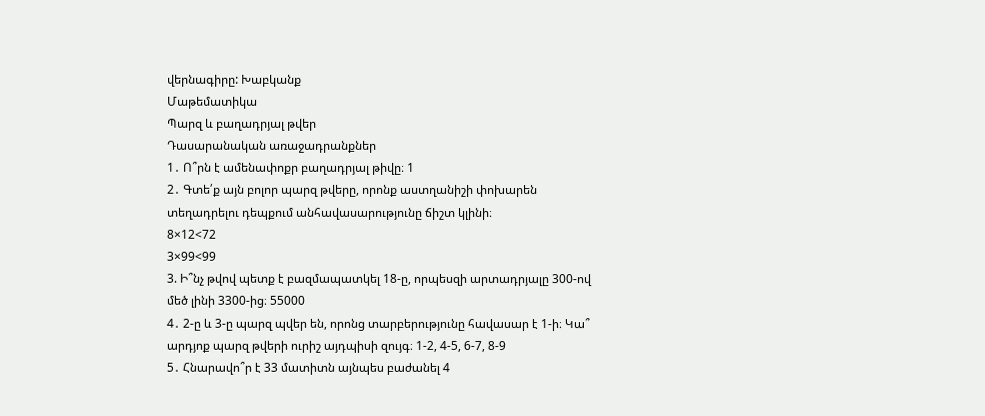վերնագիրը: Խաբկանք
Մաթեմատիկա
Պարզ և բաղադրյալ թվեր
Դասարանական առաջադրանքներ
1․ Ո՞րն է ամենափոքր բաղադրյալ թիվը։ 1
2․ Գտե՛ք այն բոլոր պարզ թվերը, որոնք աստղանիշի փոխարեն տեղադրելու դեպքում անհավասարությունը ճիշտ կլինի։
8×12<72
3×99<99
3. Ի՞նչ թվով պետք է բազմապատկել 18-ը, որպեսզի արտադրյալը 300-ով մեծ լինի 3300-ից։ 55000
4․ 2-ը և 3-ը պարզ պվեր են, որոնց տարբերությունը հավասար է 1-ի։ Կա՞ արդյոք պարզ թվերի ուրիշ այդպիսի զույգ։ 1-2, 4-5, 6-7, 8-9
5․ Հնարավո՞ր է 33 մատիտն այնպես բաժանել 4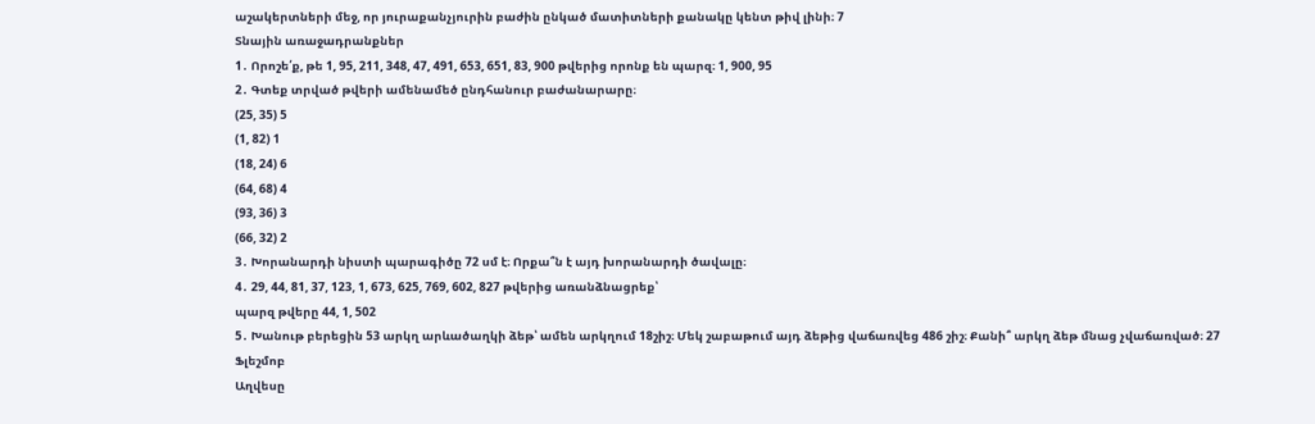աշակերտների մեջ, որ յուրաքանչյուրին բաժին ընկած մատիտների քանակը կենտ թիվ լինի։ 7
Տնային առաջադրանքներ
1․ Որոշե՛ք, թե 1, 95, 211, 348, 47, 491, 653, 651, 83, 900 թվերից որոնք են պարզ։ 1, 900, 95
2․ Գտեք տրված թվերի ամենամեծ ընդհանուր բաժանարարը։
(25, 35) 5
(1, 82) 1
(18, 24) 6
(64, 68) 4
(93, 36) 3
(66, 32) 2
3․ Խորանարդի նիստի պարագիծը 72 սմ է։ Որքա՞ն է այդ խորանարդի ծավալը։
4․ 29, 44, 81, 37, 123, 1, 673, 625, 769, 602, 827 թվերից առանձնացրեք՝
պարզ թվերը 44, 1, 502
5․ Խանութ բերեցին 53 արկղ արևածաղկի ձեթ՝ ամեն արկղում 18շիշ։ Մեկ շաբաթում այդ ձեթից վաճառվեց 486 շիշ։ Քանի՞ արկղ ձեթ մնաց չվաճառված։ 27
Ֆլեշմոբ
Աղվեսը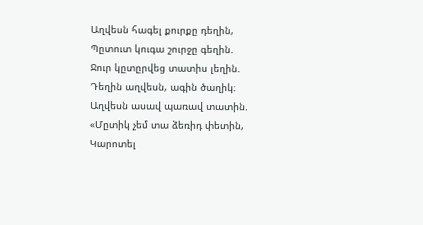Աղվեսն հագել քուրքը դեղին,
Պըտուտ կուգա շուրջը գեղին.
Ջուր կըտըրվեց տատիս լեղին.
Դեղին աղվեսն, ագին ծաղիկ։
Աղվեսն ասավ պառավ տատին.
«Մըտիկ չեմ տա ձեռիդ փետին,
Կարոտել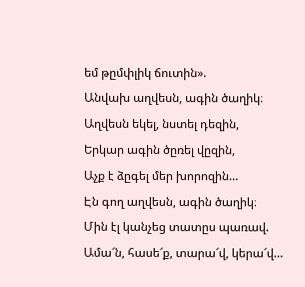եմ թըմփլիկ ճուտին».
Անվախ աղվեսն, ագին ծաղիկ։
Աղվեսն եկել, նստել դեզին,
Երկար ագին ծըռել վըզին,
Աչք է ձըգել մեր խորոզին…
Էն գող աղվեսն, ագին ծաղիկ։
Մին էլ կանչեց տատըս պառավ.
Ամա՜ն, հասե՜ք, տարա՜վ, կերա՜վ…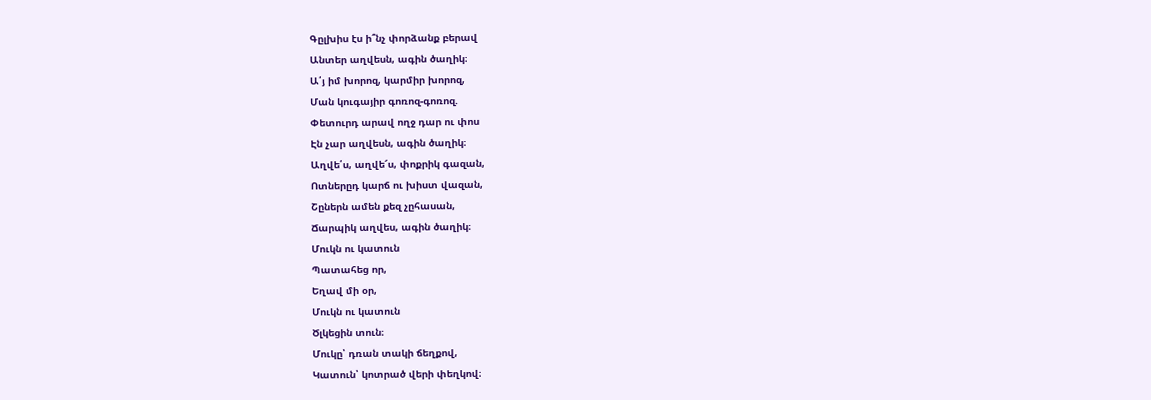Գըլխիս էս ի՞նչ փորձանք բերավ
Անտեր աղվեսն, ագին ծաղիկ։
Ա՛յ իմ խորոզ, կարմիր խորոզ,
Ման կուգայիր գոռոզ-գոռոզ.
Փետուրդ արավ ողջ դար ու փոս
Էն չար աղվեսն, ագին ծաղիկ։
Աղվե՛ս, աղվե՜ս, փոքրիկ գազան,
Ոտներըդ կարճ ու խիստ վազան,
Շըներն ամեն քեզ չըհասան,
Ճարպիկ աղվես, ագին ծաղիկ։
Մուկն ու կատուն
Պատահեց որ,
Եղավ մի օր,
Մուկն ու կատուն
Ծլկեցին տուն։
Մուկը՝ դռան տակի ճեղքով,
Կատուն՝ կոտրած վերի փեղկով։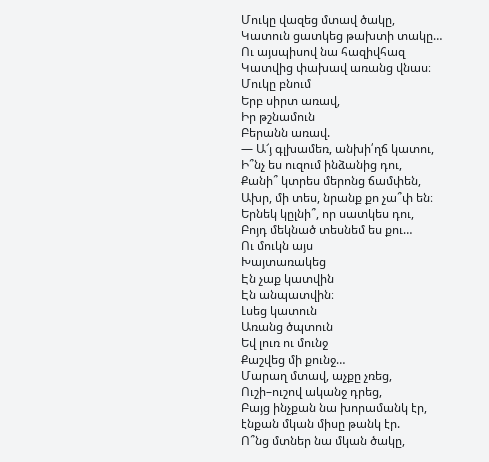Մուկը վազեց մտավ ծակը,
Կատուն ցատկեց թախտի տակը…
Ու այսպիսով նա հազիվհազ
Կատվից փախավ առանց վնաս։
Մուկը բնում
Երբ սիրտ առավ,
Իր թշնամուն
Բերանն առավ.
— Ա՜յ գլխամեռ, անխի՛ղճ կատու,
Ի՞նչ ես ուզում ինձանից դու,
Քանի՞ կտրես մերոնց ճամփեն,
Ախր, մի տես, նրանք քո չա՞փ են։
Երնեկ կըլնի՞, որ սատկես դու,
Բոյդ մեկնած տեսնեմ ես քու…
Ու մուկն այս
Խայտառակեց
Էն չաք կատվին
Էն անպատվին։
Լսեց կատուն
Առանց ծպտուն
Եվ լուռ ու մունջ
Քաշվեց մի քունջ…
Մարաղ մտավ, աչքը չռեց,
Ուշի–ուշով ականջ դրեց,
Բայց ինչքան նա խորամանկ էր,
էնքան մկան միսը թանկ էր.
Ո՞նց մտներ նա մկան ծակը,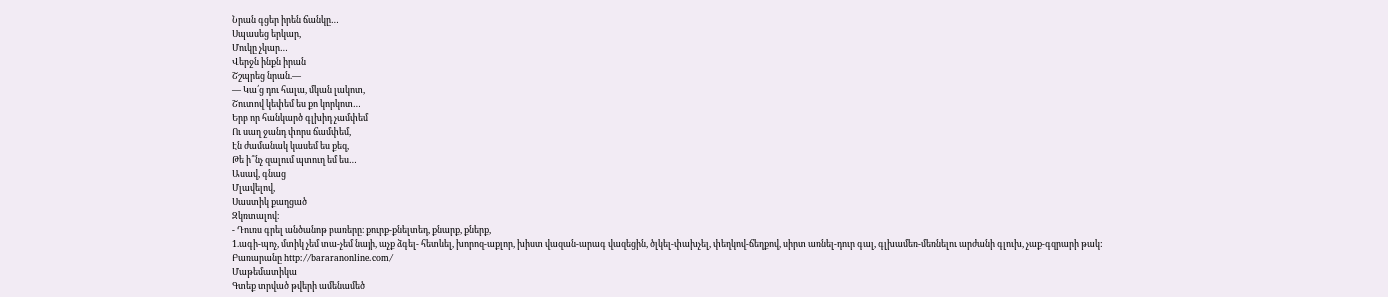Նրան գցեր իրեն ճանկը…
Սպասեց երկար,
Մուկը չկար…
Վերջն ինքն իրան
Շշպրեց նրան.—
— Կա՛ց դու հալա, մկան լակոտ,
Շուտով կեփեմ ես քո կորկոտ…
Երբ որ հանկարծ գլխիդ չամփեմ
Ու սաղ ջանդ փորս ճամփեմ,
Էն ժամանակ կասեմ ես քեզ,
Թե ի՞նչ զալում պտուղ եմ ես…
Ասավ, գնաց
Մլավելով,
Սաստիկ քաղցած
Զկռտալով։
- Դուռս գրել անծանոթ բառերը։ քուրք-քնելտեդ, քնարք, քներք,
1.ագի-պոչ, մտիկ չեմ տա-չեմ նայի, աչք ձգել- հետևել, խորոզ-աքլոր, խիստ վազան-արագ վազեցին, ծլկել-փախչել, փեղկով-ճեղքով, սիրտ առնել-դուր գալ, գլխամեռ-մեռնելու արժանի գլուխ, չաք-գզրարի թակ:
Բառարանը http://bararanonline.com/
Մաթեմատիկա
Գտեք տրված թվերի ամենամեծ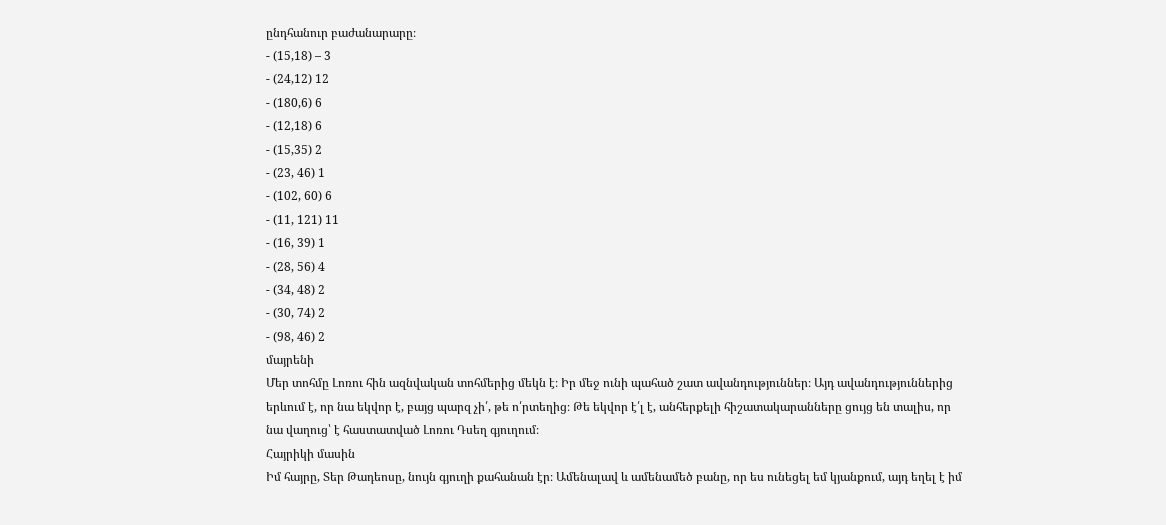ընդհանուր բաժանարարը։
- (15,18) – 3
- (24,12) 12
- (180,6) 6
- (12,18) 6
- (15,35) 2
- (23, 46) 1
- (102, 60) 6
- (11, 121) 11
- (16, 39) 1
- (28, 56) 4
- (34, 48) 2
- (30, 74) 2
- (98, 46) 2
մայրենի
Մեր տոհմը Լոռու հին ազնվական տոհմերից մեկն է։ Իր մեջ ունի պահած շատ ավանդություններ։ Այդ ավանդություններից երևում է, որ նա եկվոր է, բայց պարզ չի՛, թե ո՛րտեղից։ Թե եկվոր է՛լ է, անհերքելի հիշատակարանները ցույց են տալիս, որ նա վաղուց՝ է հաստատված Լոռու Դսեղ գյուղում։
Հայրիկի մասին
Իմ հայրը, Տեր Թադեոսը, նույն գյուղի քահանան էր։ Ամենալավ և ամենամեծ բանը, որ ես ունեցել եմ կյանքում, այդ եղել է իմ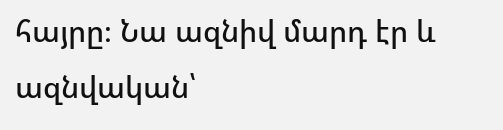հայրը։ Նա ազնիվ մարդ էր և ազնվական՝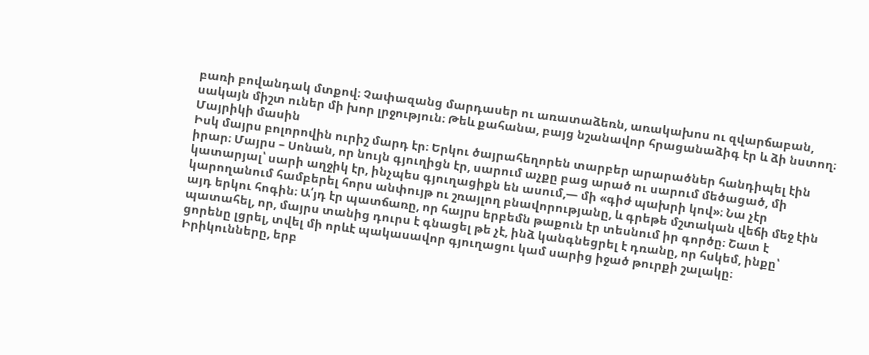բառի բովանդակ մտքով։ Չափազանց մարդասեր ու առատաձեռն, առակախոս ու զվարճաբան, սակայն միշտ ուներ մի խոր լրջություն։ Թեև քահանա, բայց նշանավոր հրացանաձիգ էր և ձի նստող։
Մայրիկի մասին
Իսկ մայրս բոլորովին ուրիշ մարդ էր։ Երկու ծայրահեղորեն տարբեր արարածներ հանդիպել էին իրար։ Մայրս – Սոնան, որ նույն գյուղիցն էր, սարում աչքը բաց արած ու սարում մեծացած, մի կատարյալ՝ սարի աղջիկ էր, ինչպես գյուղացիքն են ասում,— մի «գիժ պախրի կով»։ Նա չէր կարողանում համբերել հորս անփույթ ու շռայլող բնավորությանը, և գրեթե մշտական վեճի մեջ էին այդ երկու հոգին։ Ա՛յդ էր պատճառը, որ հայրս երբեմն թաքուն էր տեսնում իր գործը։ Շատ է պատահել, որ, մայրս տանից դուրս է գնացել թե չէ, ինձ կանգնեցրել է դռանը, որ հսկեմ, ինքը՝ ցորենը լցրել, տվել մի որևէ պակասավոր գյուղացու կամ սարից իջած թուրքի շալակը։
Իրիկունները, երբ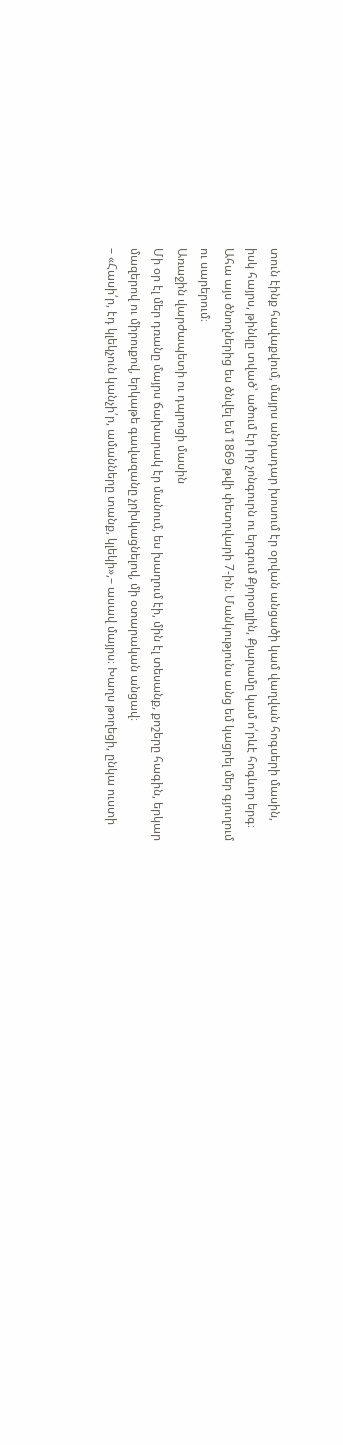տուն էինք հավաքվում, մայրս անդադար խոսում էր օրվան անցածի կամ վաղվան հոգսերի մասին, իսկ հայրս, թինկը տված՝ ածում էր իր չոնգուրն ու երգում Քյորօղլին, Քյարամը կամ ո՛րևէ հոգևոր երգ։
Ահա այս ծնողներից ես ծնվել եմ 1869 թվի փետրվարի 7-ին։ Մանկությունս անց եմ կացրել մեր գյուղում ու սարերում։
Առաջին վարժապետի ու դպրոցի մասին
Մի օր էլ մեր դռանը մայրս ճախարակ էր մանում, ես խաղում էի, մին էլ տեսանք, քոշերը հագին, երկար մազերով ու միրուքով, երկաթե գավազանը չրխկացնելով, մի օտարական անցավ։
– «Հասի՛ր, էդ կլեկչուն կանչի՛ր, ամանները տանք, կլեկի»,– ասավ մայրս։ Խաղս թողեցի, ընկա ուստի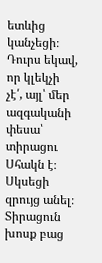ետևից կանչեցի։ Դուրս եկավ, որ կլեկչի չէ՛, այլ՝ մեր ազգականի փեսա՝ տիրացու Սհակն է։ Սկսեցի զրույց անել։ Տիրացուն խոսք բաց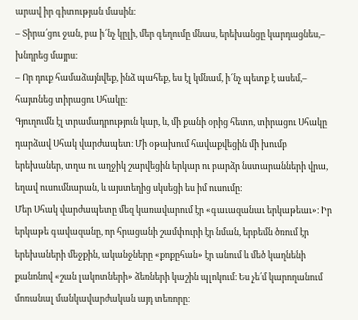արավ իր գիտության մասին։
– Տիրա՛ցու ջան, բա ի՜նչ կըլի, մեր գեղումը մնաս, երեխանցը կարդացնես,– խնդրեց մայրս։
– Որ դուք համաձայնվեք, ինձ պահեք, ես էլ կմնամ, ի՜նչ պետք է ասեմ,– հայտնեց տիրացու Սհակը։
Գյուղումն էլ տրամադրություն կար, և, մի քանի օրից հետո, տիրացու Սհակը դարձավ Սհակ վարժապետ։ Մի օթախում հավաքվեցին մի խումբ երեխաներ, տղա ու աղջիկ շարվեցին երկար ու բարձր նստարանների վրա, եղավ ուսումնարան, և այստեղից սկսեցի ես իմ ուսումը։
Մեր Սհակ վարժապետը մեզ կառավարում էր «գաւազանաւ երկաթեաւ»։ Իր երկաթե գավազանը, որ հրացանի շամփուրի էր նման, երբեմն ծռում էր երեխաների մեջքին, ականջները «քոքըհան» էր անում և մեծ կաղնենի քանոնով «շան լակոտների» ձեռների կաշին պլոկում։ Ես չե՛մ կարողանում մոռանալ մանկավարժական այդ տեռորը։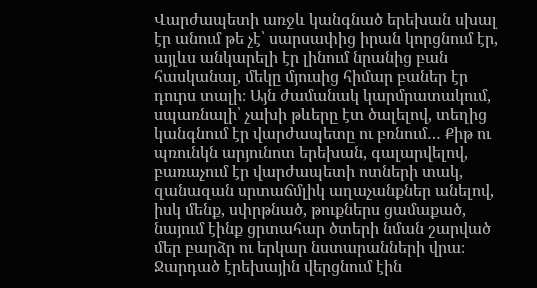Վարժապետի առջև կանգնած երեխան սխալ էր անում թե չէ՝ սարսափից իրան կորցնում էր, այլևս անկարելի էր լինում նրանից բան հասկանալ, մեկը մյուսից հիմար բաներ էր դուրս տալի։ Այն ժամանակ կարմրատակում, սպառնալի՝ չախի թևերը էտ ծալելով, տեղից կանգնում էր վարժապետը ու բռնում… Քիթ ու պռունկն արյունոտ երեխան, գալարվելով, բառաչում էր վարժապետի ոտների տակ, զանազան սրտաճմլիկ աղաչանքներ անելով, իսկ մենք, սփրթնած, թուքներս ցամաքած, նայում էինք ցրտահար ծտերի նման շարված մեր բարձր ու երկար նստարանների վրա։ Ջարդած էրեխային վերցնում էին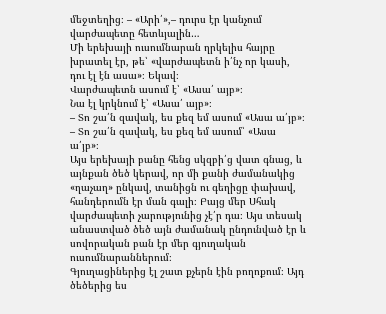մեջտեղից։ – «Արի՛»,– դուրս էր կանչում վարժապետը հետևյալին…
Մի երեխայի ուսումնարան ղրկելիս հայրը խրատել էր, թե՝ «վարժապետն ի՛նչ որ կասի, դու էլ էն ասա»։ Եկավ։
Վարժապետն ասում է՝ «Ասա՛ այբ»։
Նա էլ կրկնում է՝ «Ասա՛ այբ»։
– Տո շա՛ն զավակ, ես քեզ եմ ասում «Ասա ա՛յբ»։
– Տո շա՛ն զավակ, ես քեզ եմ ասում՝ «Ասա ա՛յբ»։
Այս երեխայի բանը հենց սկզբի՛ց վատ գնաց, և այնքան ծեծ կերավ, որ մի քանի ժամանակից «ղաչաղ» ընկավ, տանիցն ու գեղիցը փախավ, հանդերումն էր ման գալի։ Բայց մեր Սհակ վարժապետի չարությունից չէ՛ր դա։ Այս տեսակ անաստված ծեծ այն ժամանակ ընդունված էր և սովորական բան էր մեր գյուղական ուսումնարաններում։
Գյուղացիներից էլ շատ քչերն էին բողոքում։ Այդ ծեծերից ես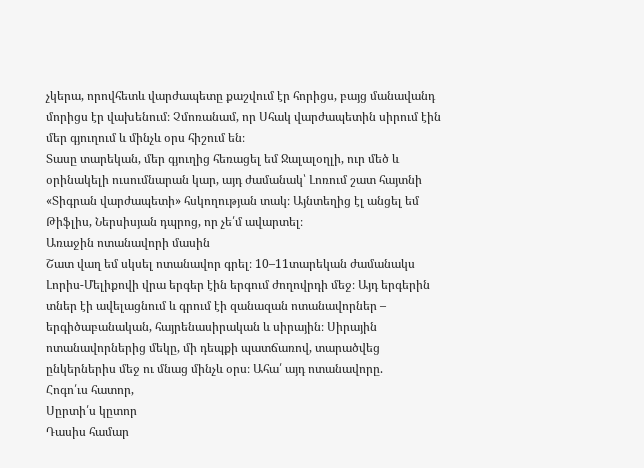չկերա, որովհետև վարժապետը քաշվում էր հորիցս, բայց մանավանդ մորիցս էր վախենում։ Չմոռանամ, որ Սհակ վարժապետին սիրում էին մեր գյուղում և մինչև օրս հիշում են։
Տասը տարեկան, մեր գյուղից հեռացել եմ Ջալալօղլի, ուր մեծ և օրինակելի ուսումնարան կար, այդ ժամանակ՝ Լոռում շատ հայտնի «Տիգրան վարժապետի» հսկողության տակ։ Այնտեղից էլ անցել եմ Թիֆլիս, Ներսիսյան դպրոց, որ չե՛մ ավարտել։
Առաջին ոտանավորի մասին
Շատ վաղ եմ սկսել ոտանավոր գրել։ 10–11տարեկան ժամանակս Լորիս-Մելիքովի վրա երգեր էին երգում ժողովրդի մեջ։ Այդ երգերին տներ էի ավելացնում և գրում էի զանազան ոտանավորներ – երգիծաբանական, հայրենասիրական և սիրային։ Սիրային ոտանավորներից մեկը, մի դեպքի պատճառով, տարածվեց ընկերներիս մեջ ու մնաց մինչև օրս։ Ահա՛ այդ ոտանավորը.
Հոգո՛ւս հատոր,
Սըրտի՛ս կըտոր
Դասիս համար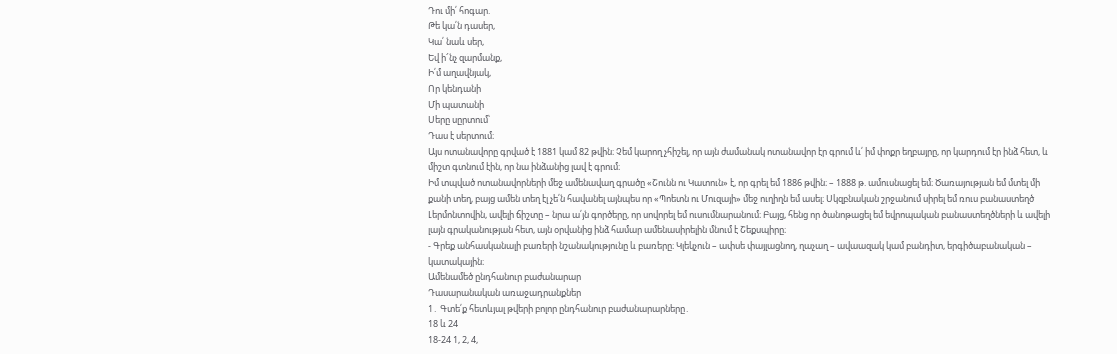Դու մի՛ հոգար.
Թե կա՛ն դասեր,
Կա՛ նաև սեր,
Եվ ի՜նչ զարմանք,
Ի՛մ աղավնյակ,
Որ կենդանի
Մի պատանի
Սերը սըրտում՝
Դաս է սերտում։
Այս ոտանավորը գրված է 1881 կամ 82 թվին։ Չեմ կարող չհիշել, որ այն ժամանակ ոտանավոր էր գրում և՛ իմ փոքր եղբայրը, որ կարդում էր ինձ հետ, և միշտ գտնում էին, որ նա ինձանից լավ է գրում։
Իմ տպված ոտանավորների մեջ ամենավաղ գրածը «Շունն ու Կատուն» է, որ գրել եմ 1886 թվին։ – 1888 թ. ամուսնացել եմ։ Ծառայության եմ մտել մի քանի տեղ, բայց ամեն տեղ էլ չե՛ն հավանել այնպես որ «Պոետն ու Մուզայի» մեջ ուղիղն եմ ասել։ Սկզբնական շրջանում սիրել եմ ռուս բանաստեղծ Լերմոնտովին, ավելի ճիշտը – նրա ա՛յն գործերը, որ սովորել եմ ուսումնարանում։ Բայց, հենց որ ծանոթացել եմ եվրոպական բանաստեղծների և ավելի լայն գրականության հետ, այն օրվանից ինձ համար ամենասիրելին մնում է Շեքսպիրը։
- Գրեք անհասկանալի բառերի նշանակությունը և բառերը։ Կլեկչուն – ափսե փայլացնող, ղաչաղ – ավաազակ կամ բանդիտ, երգիծաբանական – կատակային։
Ամենամեծ ընդհանուր բաժանարար
Դասարանական առաջադրանքներ
1․ Գտե՛ք հետևյալ թվերի բոլոր ընդհանուր բաժանարարները․
18 և 24
18-24 1, 2, 4,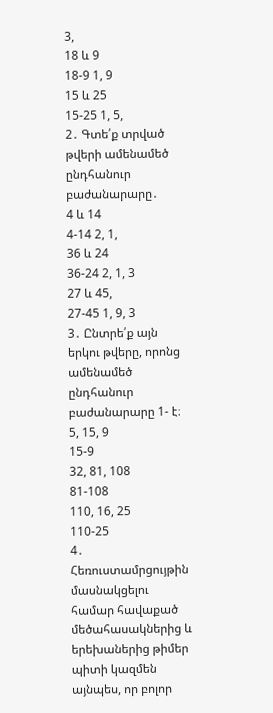3,
18 և 9
18-9 1, 9
15 և 25
15-25 1, 5,
2․ Գտե՛ք տրված թվերի ամենամեծ ընդհանուր բաժանարարը․
4 և 14
4-14 2, 1,
36 և 24
36-24 2, 1, 3
27 և 45,
27-45 1, 9, 3
3․ Ընտրե՛ք այն երկու թվերը, որոնց ամենամեծ ընդհանուր բաժանարարը 1- է։
5, 15, 9
15-9
32, 81, 108
81-108
110, 16, 25
110-25
4․ Հեռուստամրցույթին մասնակցելու համար հավաքած մեծահասակներից և երեխաներից թիմեր պիտի կազմեն այնպես, որ բոլոր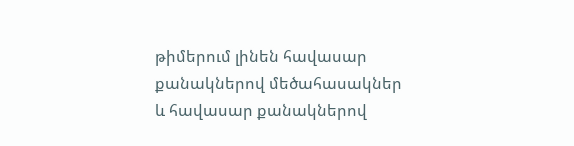թիմերում լինեն հավասար քանակներով մեծահասակներ և հավասար քանակներով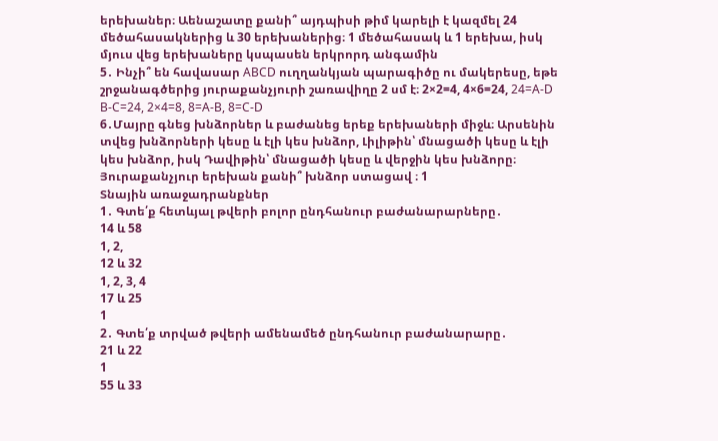երեխաներ։ Աենաշատը քանի՞ այդպիսի թիմ կարելի է կազմել 24 մեծահասակներից և 30 երեխաներից։ 1 մեծահասակ և 1 երեխա, իսկ մյուս վեց երեխաները կսպասեն երկրորդ անգամին
5․ Ինչի՞ են հավասար ABCD ուղղանկյան պարագիծը ու մակերեսը, եթե շրջանագծերից յուրաքանչյուրի շառավիղը 2 սմ է։ 2×2=4, 4×6=24, 24=A-D
B-C=24, 2×4=8, 8=A-B, 8=C-D
6․Մայրը գնեց խնձորներ և բաժանեց երեք երեխաների միջև։ Արսենին տվեց խնձորների կեսը և էլի կես խնձոր, Լիլիթին՝ մնացածի կեսը և էլի կես խնձոր, իսկ Դավիթին՝ մնացածի կեսը և վերջին կես խնձորը։ Յուրաքանչյուր երեխան քանի՞ խնձոր ստացավ ։ 1
Տնային առաջադրանքներ
1․ Գտե՛ք հետևյալ թվերի բոլոր ընդհանուր բաժանարարները․
14 և 58
1, 2,
12 և 32
1, 2, 3, 4
17 և 25
1
2․ Գտե՛ք տրված թվերի ամենամեծ ընդհանուր բաժանարարը․
21 և 22
1
55 և 33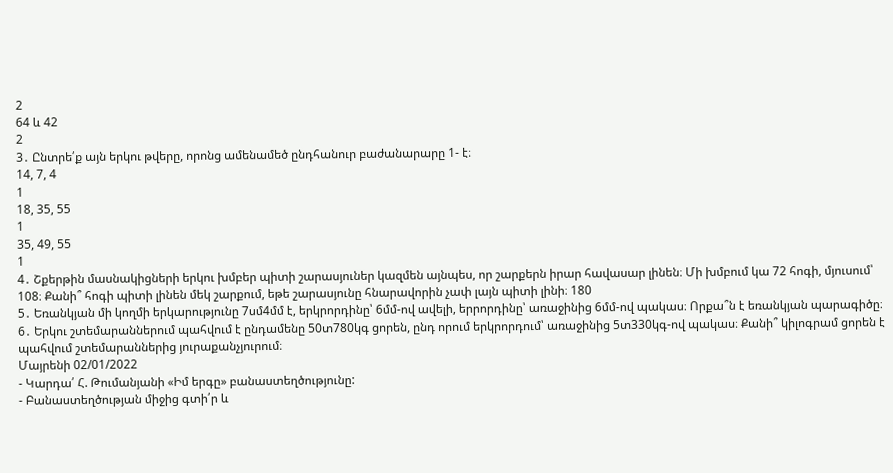2
64 և 42
2
3․ Ընտրե՛ք այն երկու թվերը, որոնց ամենամեծ ընդհանուր բաժանարարը 1- է։
14, 7, 4
1
18, 35, 55
1
35, 49, 55
1
4․ Շքերթին մասնակիցների երկու խմբեր պիտի շարասյուներ կազմեն այնպես, որ շարքերն իրար հավասար լինեն։ Մի խմբում կա 72 հոգի, մյուսում՝ 108։ Քանի՞ հոգի պիտի լինեն մեկ շարքում, եթե շարասյունը հնարավորին չափ լայն պիտի լինի։ 180
5․ Եռանկյան մի կողմի երկարությունը 7սմ4մմ է, երկրորդինը՝ 6մմ-ով ավելի, երրորդինը՝ առաջինից 6մմ-ով պակաս։ Որքա՞ն է եռանկյան պարագիծը։
6․ Երկու շտեմարաններում պահվում է ընդամենը 50տ780կգ ցորեն, ընդ որում երկրորդում՝ առաջինից 5տ330կգ-ով պակաս։ Քանի՞ կիլոգրամ ցորեն է պահվում շտեմարաններից յուրաքանչյուրում։
Մայրենի 02/01/2022
- Կարդա՛ Հ. Թումանյանի «Իմ երգը» բանաստեղծությունը:
- Բանաստեղծության միջից գտի՛ր և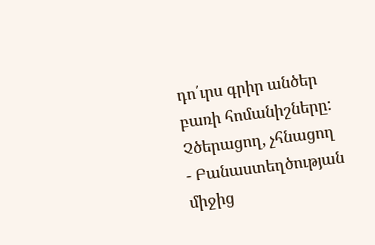դո՛ւրս գրիր անծեր բառի հոմանիշները: Չծերացող, չհնացող
- Բանաստեղծության միջից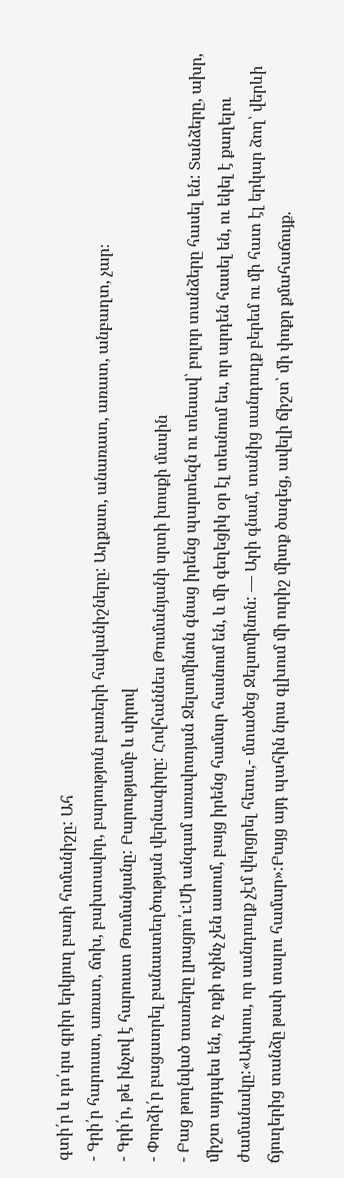գտի՛ր և դո՛ւրս գրիր երկյուղ բառի հոմանիշը: Ահ
- Գրի՛ր հարուստ, առատ, ճոխ, բախտավոր, բարություն բառերի հականիշները: Աղքատ, անառատ, առատ, անբաղտ, չար։
- Գրի՛ր, թե ինչով է հարուստ Թումանյանը: Բարությամբ և սիրով
- Փորձի՛ր բացատրել բանաստեղծության վերնագիրը: Հովհաննես Թումանյանի սրտի խոսքի մասին
- Բաց թողնված տառերը լրացրո՛ւ:Մի անգամ առավոտյան Ջելսոմինոն գնաց իրենց պարտեզն ու տեսավ՝ բոլոր տանձերը հասել են: Տանձերը, ախր, միշտ այդպես են, ոչ ոքի ոչինչ չեն ասում, բայց իրենց համար հասնում են, և մի գեղեցիկ օր էլ տեսնում ես, որ արդեն հասել են, ու եկել է քաղելու ժամանակը:«Ափսոս, որ սանդուղք չէմ վերցրել հետս,- մտածեց Ջելսոմինոն: — Արի գնամ, տանից սանդուղք բերեմ ու մի հատ էլ երկար ձող՝ վերևի ճյուղերից տանձը թափ տալու համար»:Բայց այդ պահին նրա գլխում մի ուրիշ միտք ծագեց, ավելի ճիշտ՝ մի փոքր քմահաճույք.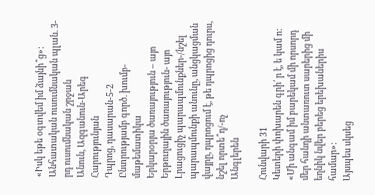«Իսկ եթե օգտվեմ իմ ձայնի՞ց»:
Անհատական ուսումնական պլան. 3-րդ ուսումնական շրջան
Անուն, Ազգանուն-Արեգ Հարությունյան
Դպրոց, դասարան-5-2
Ընտրությամբ գործ. խումբ- մաթեմատիկա
Երկարօրյա ծառայություն – այո
Երթուղային ծառայություն- այո
Լրացուցիչ պարապմունքներ-/նշել պարապմունքի անունը, անցկացման վայրը, դպրոցում է, թե դպրոցից դուրս, նշել որտե՞ղ/-ոչ
Անգլերեն

Հունվարի 31
Կետերի փոխարեն գրի՛ ր է, ե կամ ո:
«Մի անգամ իմ բարեկամ մի որսորդ մեր հանդի անտառուտ սարերից մի եղնիկ նվեր բերեց երեխաներիս համար»:
Այսպես սկսեց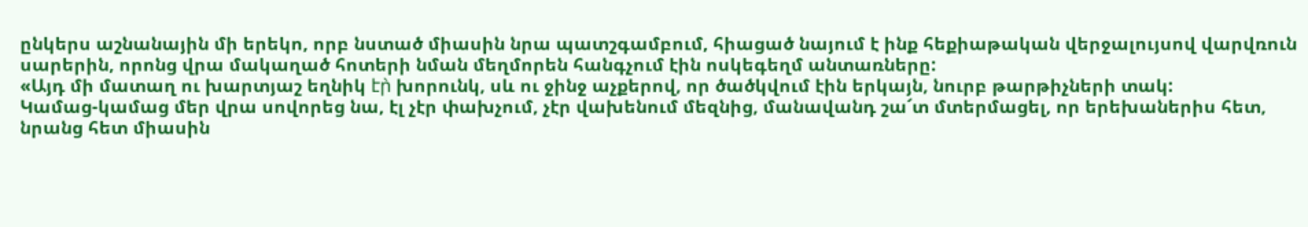ընկերս աշնանային մի երեկո, որբ նստած միասին նրա պատշգամբում, հիացած նայում է ինք հեքիաթական վերջալույսով վարվռուն սարերին, որոնց վրա մակաղած հոտերի նման մեղմորեն հանգչում էին ոսկեգեղմ անտառները:
«Այդ մի մատաղ ու խարտյաշ եղնիկ էր̀ խորունկ, սև ու ջինջ աչքերով, որ ծածկվում էին երկայն, նուրբ թարթիչների տակ:
Կամաց-կամաց մեր վրա սովորեց նա, էլ չէր փախչում, չէր վախենում մեզնից, մանավանդ շա՜տ մտերմացել, որ երեխաներիս հետ, նրանց հետ միասին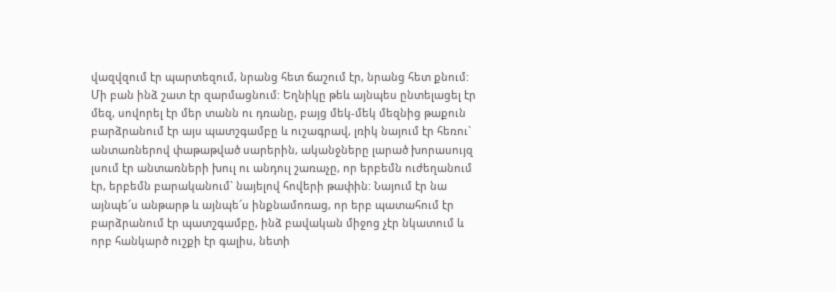վազվզում էր պարտեզում, նրանց հետ ճաշում էր, նրանց հետ քնում:
Մի բան ինձ շատ էր զարմացնում: Եղնիկը թեև այնպես ընտելացել էր մեզ, սովորել էր մեր տանն ու դռանը, բայց մեկ-մեկ մեզնից թաքուն բարձրանում էր այս պատշգամբը և ուշագրավ, լռիկ նայում էր հեռու` անտառներով փաթաթված սարերին, ականջները լարած խորասույզ լսում էր անտառների խուլ ու անդուլ շառաչը, որ երբեմն ուժեղանում էր, երբեմն բարականում` նայելով հովերի թափին: Նայում էր նա այնպե՜ս անթարթ և այնպե՜ս ինքնամոռաց, որ երբ պատահում էր բարձրանում էր պատշգամբը, ինձ բավական միջոց չէր նկատում և որբ հանկարծ ուշքի էր գալիս, նետի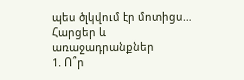պես ծլկվում էր մոտիցս…
Հարցեր և առաջադրանքներ
1. Ո՞ր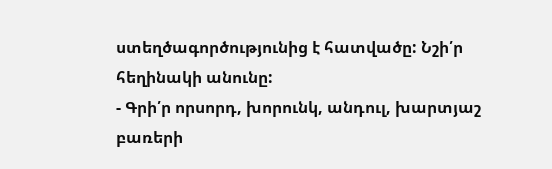ստեղծագործությունից է հատվածը: Նշի՛ր հեղինակի անունը:
- Գրի՛ր որսորդ, խորունկ, անդուլ, խարտյաշ բառերի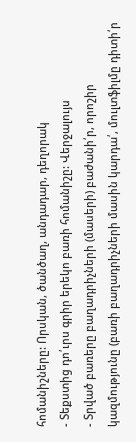հոմանիշները: Որսկան, ծանծաղ, անդադար, դեղորակ
- Տեքստից դո՛ւրս գրիր երեկո բառի հոմանիշը: Վերջալույս
- Տրված բառերը բաղադրիչների (մասերի) բաժանի՛ր, որոշիր կազմությունը (բառի բաղադրիչների մասին կարդա՛, մուլտֆիլմը դիտի՛ր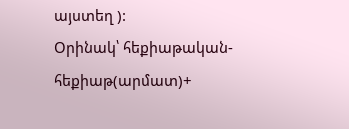այստեղ ):
Օրինակ՝ հեքիաթական- հեքիաթ(արմատ)+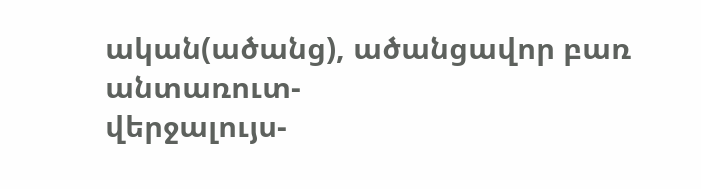ական(ածանց), ածանցավոր բառ
անտառուտ-
վերջալույս-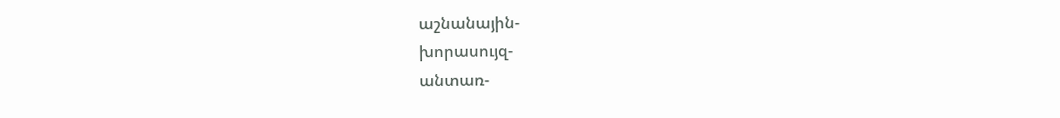աշնանային-
խորասույզ-
անտառ-